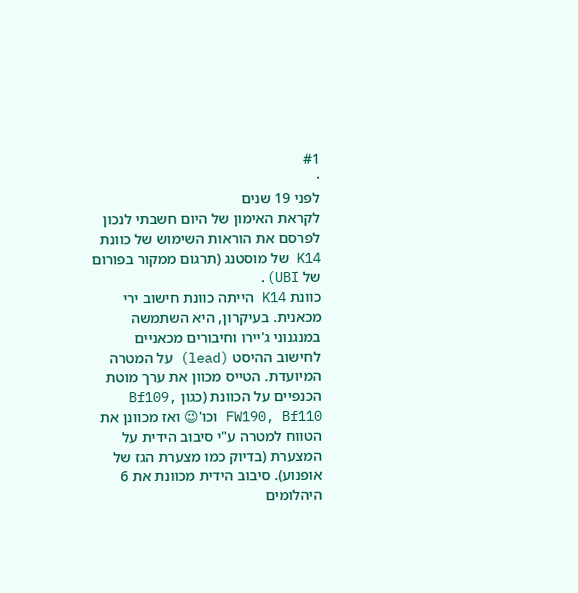#1
·
לפני 19 שנים
לקראת האימון של היום חשבתי לנכון לפרסם את הוראות השימוש של כוונת K14 של מוסטנג (תרגום ממקור בפורום של UBI).
כוונת K14 הייתה כוונת חישוב ירי מכאנית. בעיקרון, היא השתמשה במנגנוני ג'יירו וחיבורים מכאניים לחישוב ההיסט (lead) על המטרה המיועדת. הטייס מכוון את ערך מוטת הכנפיים על הכוונת (כגון Bf109, FW190, Bf110 וכו'😉 ואז מכוונן את הטווח למטרה ע"י סיבוב הידית על המצערת (בדיוק כמו מצערת הגז של אופנוע). סיבוב הידית מכוונת את 6 היהלומים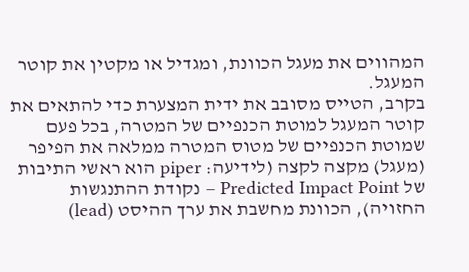המהווים את מעגל הכוונת, ומגדיל או מקטין את קוטר המעגל.
בקרב, הטייס מסובב את ידית המצערת כדי להתאים את קוטר המעגל למוטת הכנפיים של המטרה, בכל פעם שמוטת הכנפיים של מטוס המטרה ממלאה את הפיפר (מעגל) מקצה לקצה (לידיעה: piper הוא ראשי התיבות של Predicted Impact Point – נקודת ההתנגשות החזויה), הכוונת מחשבת את ערך ההיסט (lead)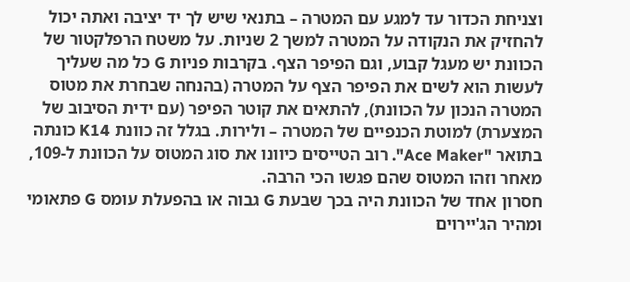וצניחת הכדור עד למגע עם המטרה – בתנאי שיש לך יד יציבה ואתה יכול להחזיק את הנקודה על המטרה למשך 2 שניות. על משטח הרפלקטור של הכוונת יש מעגל קבוע, וגם הפיפר הצף. בקרבות פניות G כל מה שעליך לעשות הוא לשים את הפיפר הצף על המטרה (בהנחה שבחרת את מטוס המטרה הנכון על הכוונת), להתאים את קוטר הפיפר (עם ידית הסיבוב של המצערת) למוטת הכנפיים של המטרה – ולירות. בגלל זה כוונת K14 כונתה בתואר "Ace Maker". רוב הטייסים כיוונו את סוג המטוס על הכוונת ל-109, מאחר וזהו המטוס שהם פגשו הכי הרבה.
חסרון אחד של הכוונת היה בכך שבעת G גבוה או בהפעלת עומס G פתאומי ומהיר הג'יירוים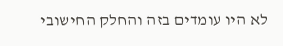לא היו עומדים בזה והחלק החישובי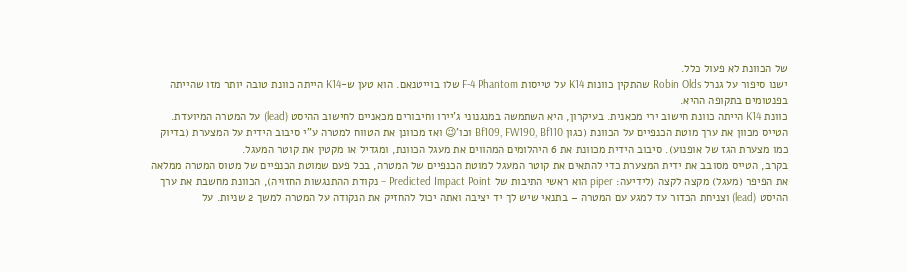של הכוונת לא פעול כלל.
ישנו סיפור על גנרל Robin Olds שהתקין כוונות K14 על טייסות F-4 Phantom שלו בוייטנאם. הוא טען ש-K14 הייתה כוונת טובה יותר מזו שהייתה בפנטומים בתקופה ההיא.
כוונת K14 הייתה כוונת חישוב ירי מכאנית. בעיקרון, היא השתמשה במנגנוני ג'יירו וחיבורים מכאניים לחישוב ההיסט (lead) על המטרה המיועדת. הטייס מכוון את ערך מוטת הכנפיים על הכוונת (כגון Bf109, FW190, Bf110 וכו'😉 ואז מכוונן את הטווח למטרה ע"י סיבוב הידית על המצערת (בדיוק כמו מצערת הגז של אופנוע). סיבוב הידית מכוונת את 6 היהלומים המהווים את מעגל הכוונת, ומגדיל או מקטין את קוטר המעגל.
בקרב, הטייס מסובב את ידית המצערת כדי להתאים את קוטר המעגל למוטת הכנפיים של המטרה, בכל פעם שמוטת הכנפיים של מטוס המטרה ממלאה את הפיפר (מעגל) מקצה לקצה (לידיעה: piper הוא ראשי התיבות של Predicted Impact Point – נקודת ההתנגשות החזויה), הכוונת מחשבת את ערך ההיסט (lead) וצניחת הכדור עד למגע עם המטרה – בתנאי שיש לך יד יציבה ואתה יכול להחזיק את הנקודה על המטרה למשך 2 שניות. על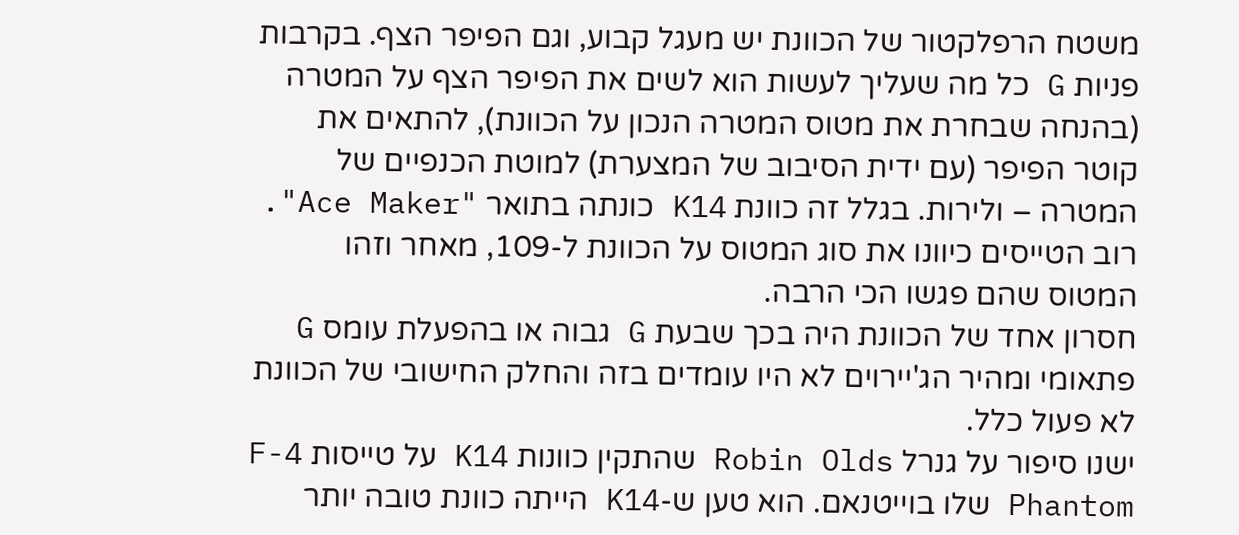משטח הרפלקטור של הכוונת יש מעגל קבוע, וגם הפיפר הצף. בקרבות פניות G כל מה שעליך לעשות הוא לשים את הפיפר הצף על המטרה (בהנחה שבחרת את מטוס המטרה הנכון על הכוונת), להתאים את קוטר הפיפר (עם ידית הסיבוב של המצערת) למוטת הכנפיים של המטרה – ולירות. בגלל זה כוונת K14 כונתה בתואר "Ace Maker". רוב הטייסים כיוונו את סוג המטוס על הכוונת ל-109, מאחר וזהו המטוס שהם פגשו הכי הרבה.
חסרון אחד של הכוונת היה בכך שבעת G גבוה או בהפעלת עומס G פתאומי ומהיר הג'יירוים לא היו עומדים בזה והחלק החישובי של הכוונת לא פעול כלל.
ישנו סיפור על גנרל Robin Olds שהתקין כוונות K14 על טייסות F-4 Phantom שלו בוייטנאם. הוא טען ש-K14 הייתה כוונת טובה יותר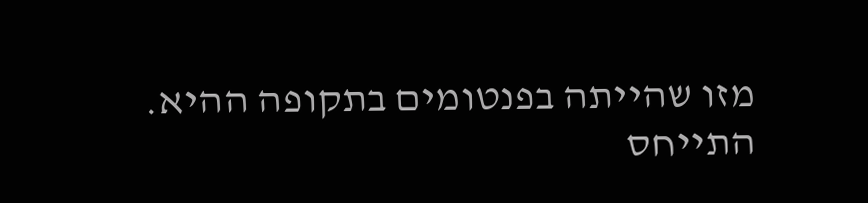מזו שהייתה בפנטומים בתקופה ההיא.
התייחס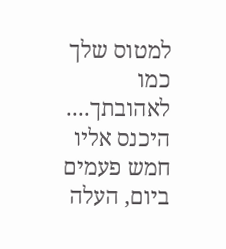למטוס שלך כמו לאהובתך.... היכנס אליו חמש פעמים ביום, העלה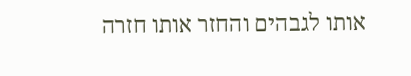אותו לגבהים והחזר אותו חזרה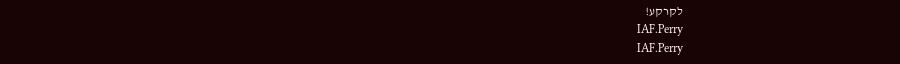לקרקע!
IAF.Perry
IAF.Perry